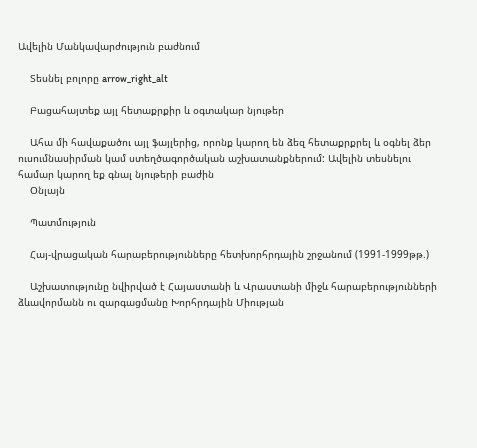Ավելին Մանկավարժություն բաժնում

    Տեսնել բոլորը arrow_right_alt

    Բացահայտեք այլ հետաքրքիր և օգտակար նյութեր

    Ահա մի հավաքածու այլ ֆայլերից, որոնք կարող են ձեզ հետաքրքրել և օգնել ձեր ուսումնասիրման կամ ստեղծագործական աշխատանքներում: Ավելին տեսնելու համար կարող եք գնալ նյութերի բաժին
    Օնլայն

    Պատմություն

    Հայ-վրացական հարաբերությունները հետխորհրդային շրջանում (1991-1999թթ.)

    Աշխատությունը նվիրված է Հայաստանի և Վրաստանի միջև հարաբերությունների ձևավորմանն ու զարգացմանը Խորհրդային Միության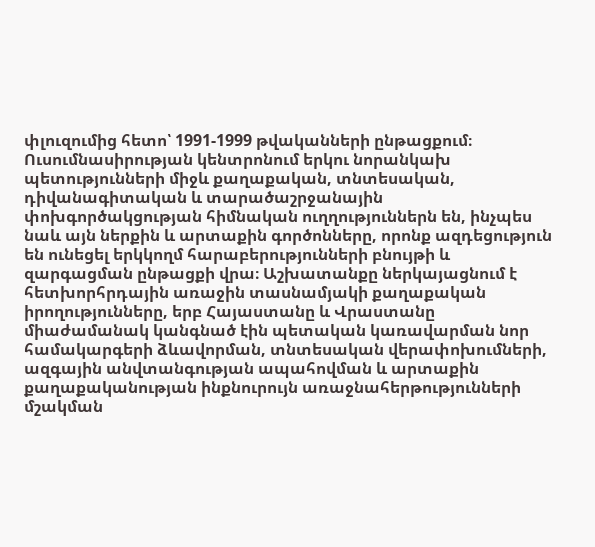փլուզումից հետո՝ 1991-1999 թվականների ընթացքում։ Ուսումնասիրության կենտրոնում երկու նորանկախ պետությունների միջև քաղաքական, տնտեսական, դիվանագիտական և տարածաշրջանային փոխգործակցության հիմնական ուղղություններն են, ինչպես նաև այն ներքին և արտաքին գործոնները, որոնք ազդեցություն են ունեցել երկկողմ հարաբերությունների բնույթի և զարգացման ընթացքի վրա։ Աշխատանքը ներկայացնում է հետխորհրդային առաջին տասնամյակի քաղաքական իրողությունները, երբ Հայաստանը և Վրաստանը միաժամանակ կանգնած էին պետական կառավարման նոր համակարգերի ձևավորման, տնտեսական վերափոխումների, ազգային անվտանգության ապահովման և արտաքին քաղաքականության ինքնուրույն առաջնահերթությունների մշակման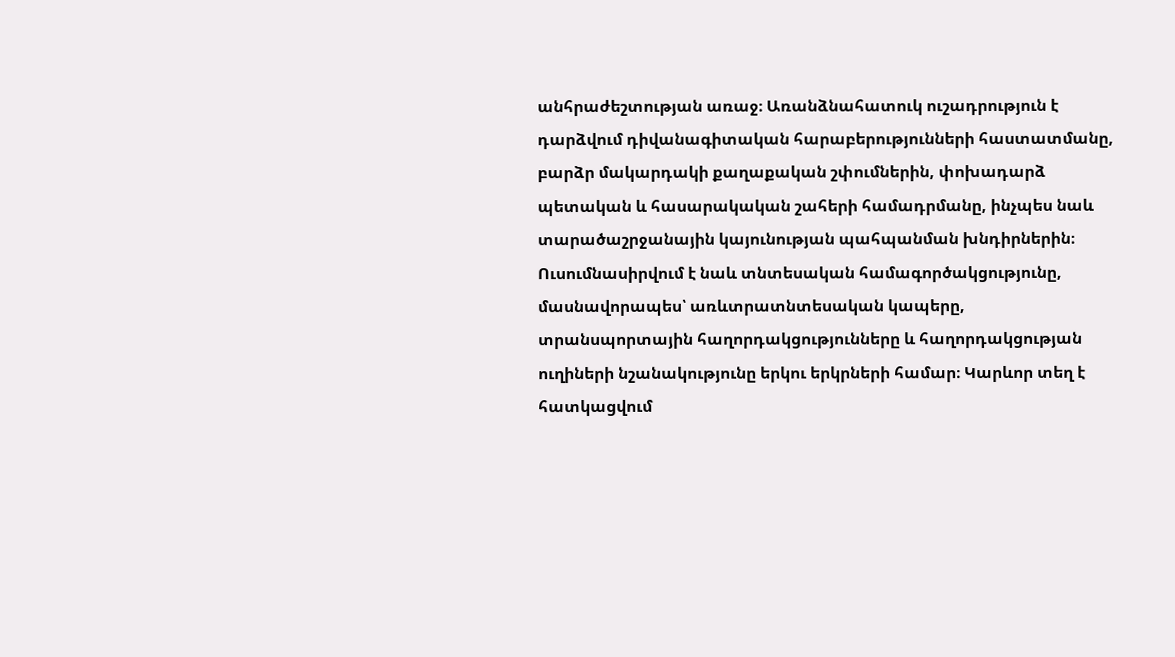անհրաժեշտության առաջ։ Առանձնահատուկ ուշադրություն է դարձվում դիվանագիտական հարաբերությունների հաստատմանը, բարձր մակարդակի քաղաքական շփումներին, փոխադարձ պետական և հասարակական շահերի համադրմանը, ինչպես նաև տարածաշրջանային կայունության պահպանման խնդիրներին։ Ուսումնասիրվում է նաև տնտեսական համագործակցությունը, մասնավորապես՝ առևտրատնտեսական կապերը, տրանսպորտային հաղորդակցությունները և հաղորդակցության ուղիների նշանակությունը երկու երկրների համար։ Կարևոր տեղ է հատկացվում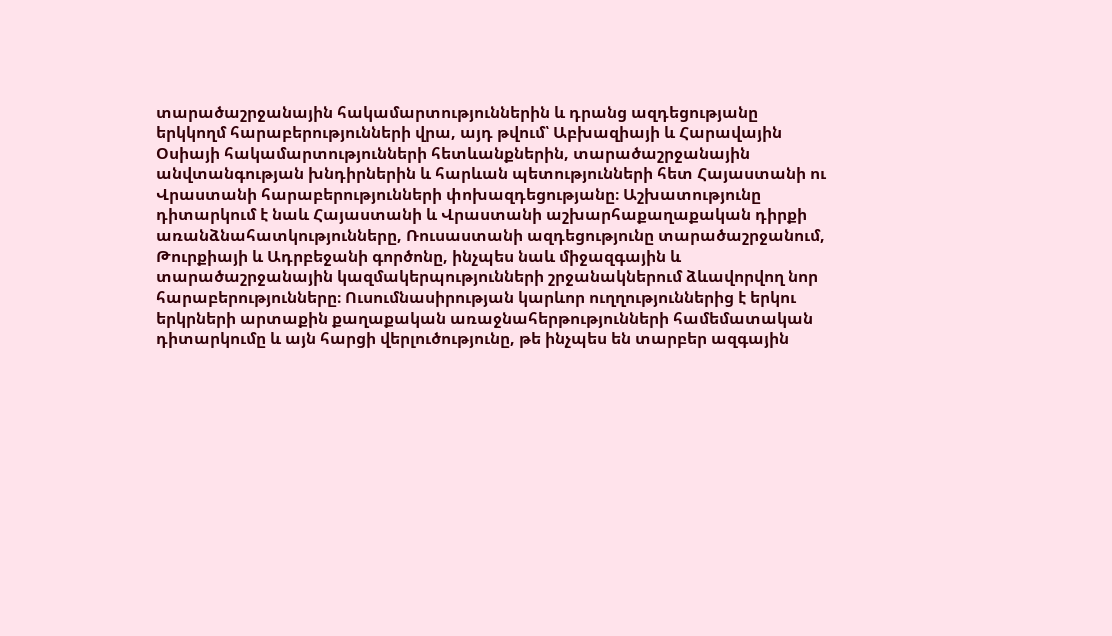տարածաշրջանային հակամարտություններին և դրանց ազդեցությանը երկկողմ հարաբերությունների վրա, այդ թվում՝ Աբխազիայի և Հարավային Օսիայի հակամարտությունների հետևանքներին, տարածաշրջանային անվտանգության խնդիրներին և հարևան պետությունների հետ Հայաստանի ու Վրաստանի հարաբերությունների փոխազդեցությանը։ Աշխատությունը դիտարկում է նաև Հայաստանի և Վրաստանի աշխարհաքաղաքական դիրքի առանձնահատկությունները, Ռուսաստանի ազդեցությունը տարածաշրջանում, Թուրքիայի և Ադրբեջանի գործոնը, ինչպես նաև միջազգային և տարածաշրջանային կազմակերպությունների շրջանակներում ձևավորվող նոր հարաբերությունները։ Ուսումնասիրության կարևոր ուղղություններից է երկու երկրների արտաքին քաղաքական առաջնահերթությունների համեմատական դիտարկումը և այն հարցի վերլուծությունը, թե ինչպես են տարբեր ազգային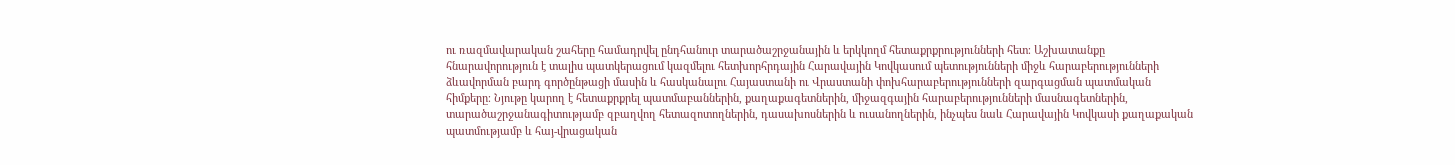ու ռազմավարական շահերը համադրվել ընդհանուր տարածաշրջանային և երկկողմ հետաքրքրությունների հետ։ Աշխատանքը հնարավորություն է տալիս պատկերացում կազմելու հետխորհրդային Հարավային Կովկասում պետությունների միջև հարաբերությունների ձևավորման բարդ գործընթացի մասին և հասկանալու Հայաստանի ու Վրաստանի փոխհարաբերությունների զարգացման պատմական հիմքերը։ Նյութը կարող է հետաքրքրել պատմաբաններին, քաղաքագետներին, միջազգային հարաբերությունների մասնագետներին, տարածաշրջանագիտությամբ զբաղվող հետազոտողներին, դասախոսներին և ուսանողներին, ինչպես նաև Հարավային Կովկասի քաղաքական պատմությամբ և հայ-վրացական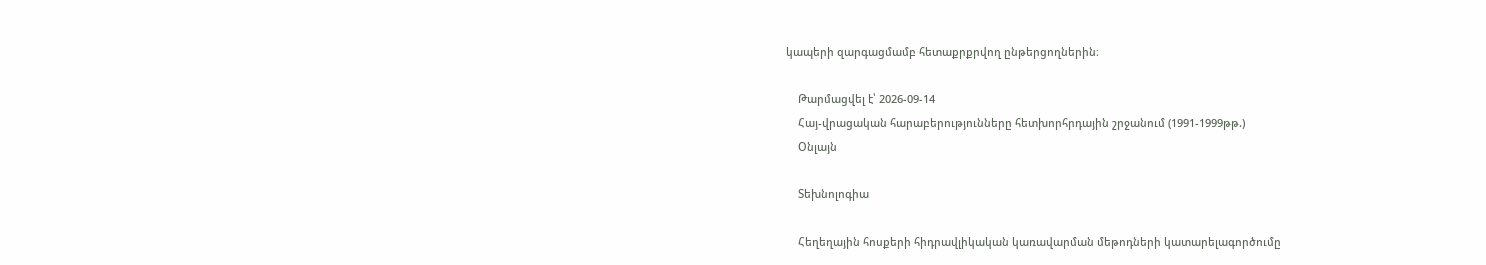կապերի զարգացմամբ հետաքրքրվող ընթերցողներին։

    Թարմացվել է՝ 2026-09-14
    Հայ-վրացական հարաբերությունները հետխորհրդային շրջանում (1991-1999թթ.)
    Օնլայն

    Տեխնոլոգիա

    Հեղեղային հոսքերի հիդրավլիկական կառավարման մեթոդների կատարելագործումը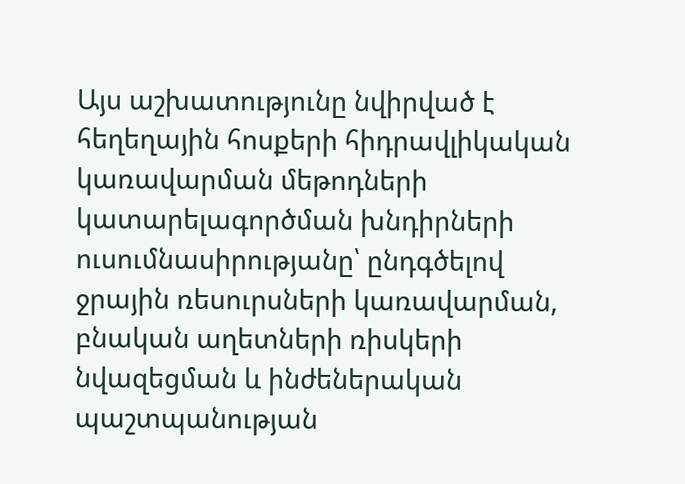Այս աշխատությունը նվիրված է հեղեղային հոսքերի հիդրավլիկական կառավարման մեթոդների կատարելագործման խնդիրների ուսումնասիրությանը՝ ընդգծելով ջրային ռեսուրսների կառավարման, բնական աղետների ռիսկերի նվազեցման և ինժեներական պաշտպանության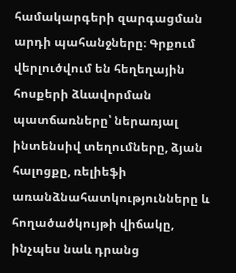համակարգերի զարգացման արդի պահանջները։ Գրքում վերլուծվում են հեղեղային հոսքերի ձևավորման պատճառները՝ ներառյալ ինտենսիվ տեղումները, ձյան հալոցքը, ռելիեֆի առանձնահատկությունները և հողածածկույթի վիճակը, ինչպես նաև դրանց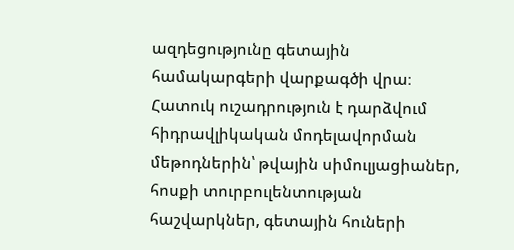ազդեցությունը գետային համակարգերի վարքագծի վրա։ Հատուկ ուշադրություն է դարձվում հիդրավլիկական մոդելավորման մեթոդներին՝ թվային սիմուլյացիաներ, հոսքի տուրբուլենտության հաշվարկներ, գետային հուների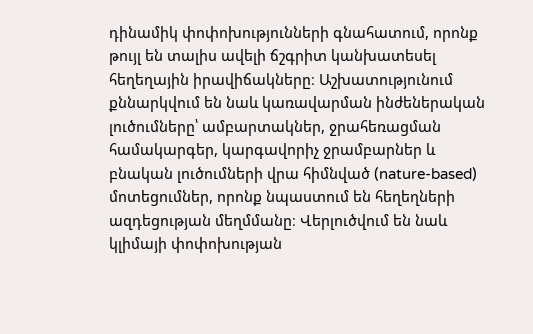դինամիկ փոփոխությունների գնահատում, որոնք թույլ են տալիս ավելի ճշգրիտ կանխատեսել հեղեղային իրավիճակները։ Աշխատությունում քննարկվում են նաև կառավարման ինժեներական լուծումները՝ ամբարտակներ, ջրահեռացման համակարգեր, կարգավորիչ ջրամբարներ և բնական լուծումների վրա հիմնված (nature-based) մոտեցումներ, որոնք նպաստում են հեղեղների ազդեցության մեղմմանը։ Վերլուծվում են նաև կլիմայի փոփոխության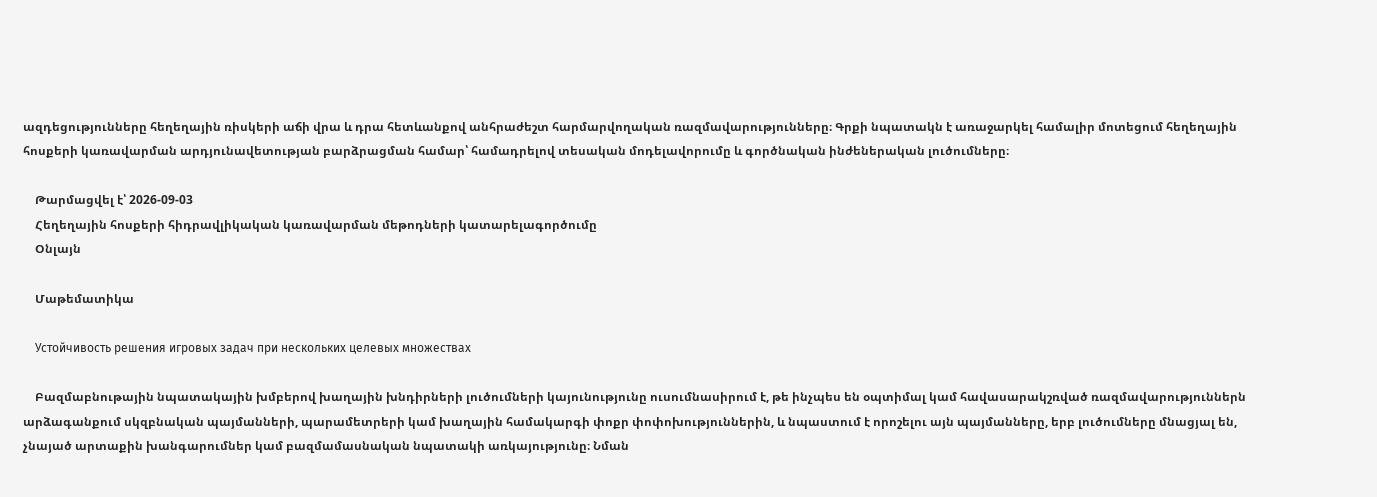ազդեցությունները հեղեղային ռիսկերի աճի վրա և դրա հետևանքով անհրաժեշտ հարմարվողական ռազմավարությունները։ Գրքի նպատակն է առաջարկել համալիր մոտեցում հեղեղային հոսքերի կառավարման արդյունավետության բարձրացման համար՝ համադրելով տեսական մոդելավորումը և գործնական ինժեներական լուծումները։

    Թարմացվել է՝ 2026-09-03
    Հեղեղային հոսքերի հիդրավլիկական կառավարման մեթոդների կատարելագործումը
    Օնլայն

    Մաթեմատիկա

    Устойчивость решения игровых задач при нескольких целевых множествах

    Բազմաբնութային նպատակային խմբերով խաղային խնդիրների լուծումների կայունությունը ուսումնասիրում է, թե ինչպես են օպտիմալ կամ հավասարակշռված ռազմավարություններն արձագանքում սկզբնական պայմանների, պարամետրերի կամ խաղային համակարգի փոքր փոփոխություններին, և նպաստում է որոշելու այն պայմանները, երբ լուծումները մնացյալ են, չնայած արտաքին խանգարումներ կամ բազմամասնական նպատակի առկայությունը։ Նման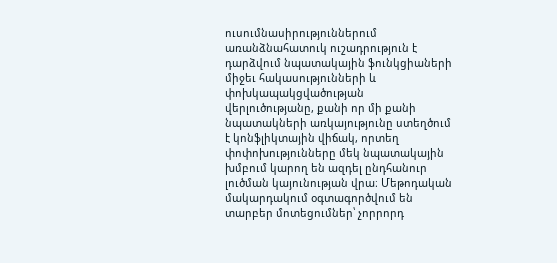ուսումնասիրություններում առանձնահատուկ ուշադրություն է դարձվում նպատակային ֆունկցիաների միջեւ հակասությունների և փոխկապակցվածության վերլուծությանը, քանի որ մի քանի նպատակների առկայությունը ստեղծում է կոնֆլիկտային վիճակ, որտեղ փոփոխությունները մեկ նպատակային խմբում կարող են ազդել ընդհանուր լուծման կայունության վրա։ Մեթոդական մակարդակում օգտագործվում են տարբեր մոտեցումներ՝ չորրորդ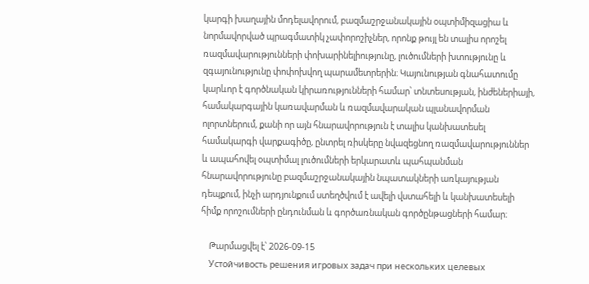կարգի խաղային մոդելավորում, բազմաշրջանակային օպտիմիզացիա և նորմավորված պրագմատիկ չափորոշիչներ, որոնք թույլ են տալիս որոշել ռազմավարությունների փոխարինելիությունը, լուծումների խտությունը և զգայունությունը փոփոխվող պարամետրերին։ Կայունության գնահատումը կարևոր է գործնական կիրառությունների համար՝ տնտեսության, ինժեներիայի, համակարգային կառավարման և ռազմավարական պլանավորման ոլորտներում, քանի որ այն հնարավորություն է տալիս կանխատեսել համակարգի վարքագիծը, ընտրել ռիսկերը նվազեցնող ռազմավարություններ և ապահովել օպտիմալ լուծումների երկարատև պահպանման հնարավորությունը բազմաշրջանակային նպատակների առկայության դեպքում, ինչի արդյունքում ստեղծվում է ավելի վստահելի և կանխատեսելի հիմք որոշումների ընդունման և գործառնական գործընթացների համար։

    Թարմացվել է՝ 2026-09-15
    Устойчивость решения игровых задач при нескольких целевых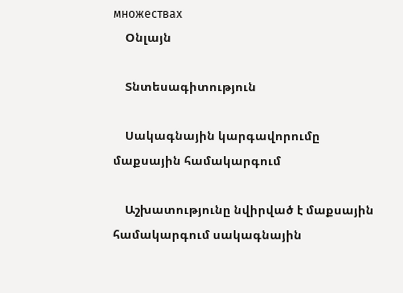множествах
    Օնլայն

    Տնտեսագիտություն

    Սակագնային կարգավորումը մաքսային համակարգում

    Աշխատությունը նվիրված է մաքսային համակարգում սակագնային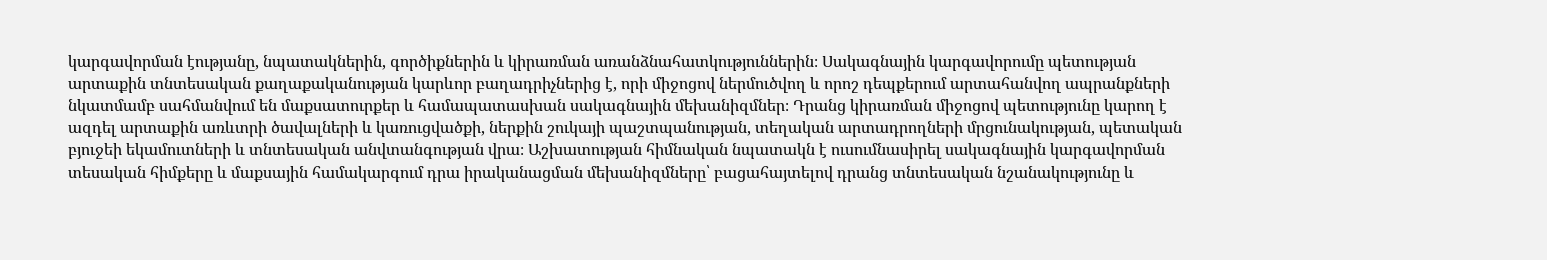կարգավորման էությանը, նպատակներին, գործիքներին և կիրառման առանձնահատկություններին։ Սակագնային կարգավորումը պետության արտաքին տնտեսական քաղաքականության կարևոր բաղադրիչներից է, որի միջոցով ներմուծվող և որոշ դեպքերում արտահանվող ապրանքների նկատմամբ սահմանվում են մաքսատուրքեր և համապատասխան սակագնային մեխանիզմներ։ Դրանց կիրառման միջոցով պետությունը կարող է ազդել արտաքին առևտրի ծավալների և կառուցվածքի, ներքին շուկայի պաշտպանության, տեղական արտադրողների մրցունակության, պետական բյուջեի եկամուտների և տնտեսական անվտանգության վրա։ Աշխատության հիմնական նպատակն է ուսումնասիրել սակագնային կարգավորման տեսական հիմքերը և մաքսային համակարգում դրա իրականացման մեխանիզմները՝ բացահայտելով դրանց տնտեսական նշանակությունը և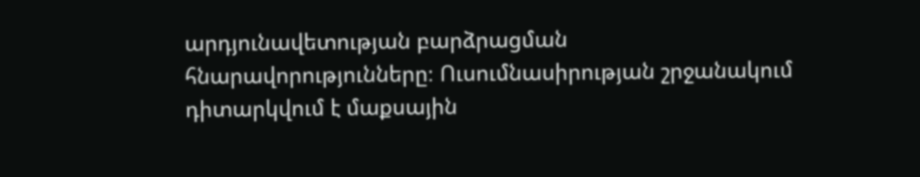արդյունավետության բարձրացման հնարավորությունները։ Ուսումնասիրության շրջանակում դիտարկվում է մաքսային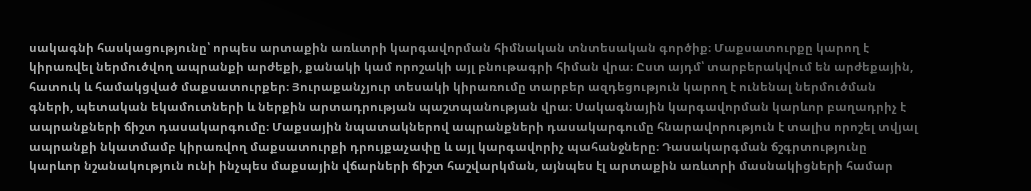սակագնի հասկացությունը՝ որպես արտաքին առևտրի կարգավորման հիմնական տնտեսական գործիք։ Մաքսատուրքը կարող է կիրառվել ներմուծվող ապրանքի արժեքի, քանակի կամ որոշակի այլ բնութագրի հիման վրա։ Ըստ այդմ՝ տարբերակվում են արժեքային, հատուկ և համակցված մաքսատուրքեր։ Յուրաքանչյուր տեսակի կիրառումը տարբեր ազդեցություն կարող է ունենալ ներմուծման գների, պետական եկամուտների և ներքին արտադրության պաշտպանության վրա։ Սակագնային կարգավորման կարևոր բաղադրիչ է ապրանքների ճիշտ դասակարգումը։ Մաքսային նպատակներով ապրանքների դասակարգումը հնարավորություն է տալիս որոշել տվյալ ապրանքի նկատմամբ կիրառվող մաքսատուրքի դրույքաչափը և այլ կարգավորիչ պահանջները։ Դասակարգման ճշգրտությունը կարևոր նշանակություն ունի ինչպես մաքսային վճարների ճիշտ հաշվարկման, այնպես էլ արտաքին առևտրի մասնակիցների համար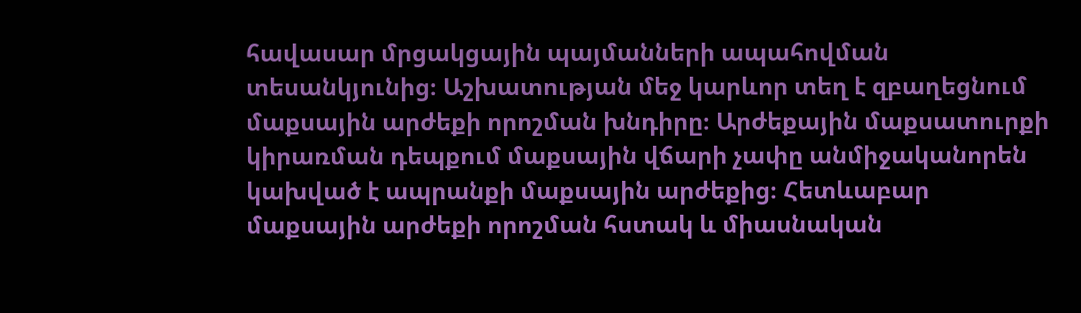հավասար մրցակցային պայմանների ապահովման տեսանկյունից։ Աշխատության մեջ կարևոր տեղ է զբաղեցնում մաքսային արժեքի որոշման խնդիրը։ Արժեքային մաքսատուրքի կիրառման դեպքում մաքսային վճարի չափը անմիջականորեն կախված է ապրանքի մաքսային արժեքից։ Հետևաբար մաքսային արժեքի որոշման հստակ և միասնական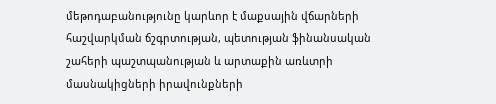մեթոդաբանությունը կարևոր է մաքսային վճարների հաշվարկման ճշգրտության, պետության ֆինանսական շահերի պաշտպանության և արտաքին առևտրի մասնակիցների իրավունքների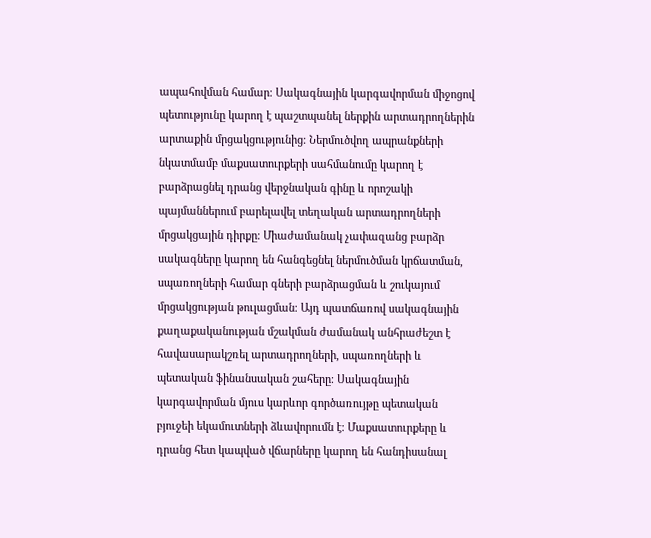ապահովման համար։ Սակագնային կարգավորման միջոցով պետությունը կարող է պաշտպանել ներքին արտադրողներին արտաքին մրցակցությունից։ Ներմուծվող ապրանքների նկատմամբ մաքսատուրքերի սահմանումը կարող է բարձրացնել դրանց վերջնական գինը և որոշակի պայմաններում բարելավել տեղական արտադրողների մրցակցային դիրքը։ Միաժամանակ չափազանց բարձր սակագները կարող են հանգեցնել ներմուծման կրճատման, սպառողների համար գների բարձրացման և շուկայում մրցակցության թուլացման։ Այդ պատճառով սակագնային քաղաքականության մշակման ժամանակ անհրաժեշտ է հավասարակշռել արտադրողների, սպառողների և պետական ֆինանսական շահերը։ Սակագնային կարգավորման մյուս կարևոր գործառույթը պետական բյուջեի եկամուտների ձևավորումն է։ Մաքսատուրքերը և դրանց հետ կապված վճարները կարող են հանդիսանալ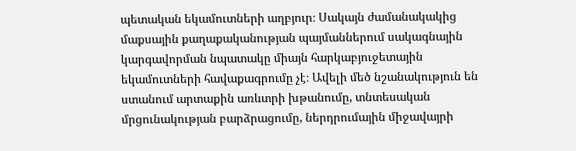պետական եկամուտների աղբյուր։ Սակայն ժամանակակից մաքսային քաղաքականության պայմաններում սակագնային կարգավորման նպատակը միայն հարկաբյուջետային եկամուտների հավաքագրումը չէ։ Ավելի մեծ նշանակություն են ստանում արտաքին առևտրի խթանումը, տնտեսական մրցունակության բարձրացումը, ներդրումային միջավայրի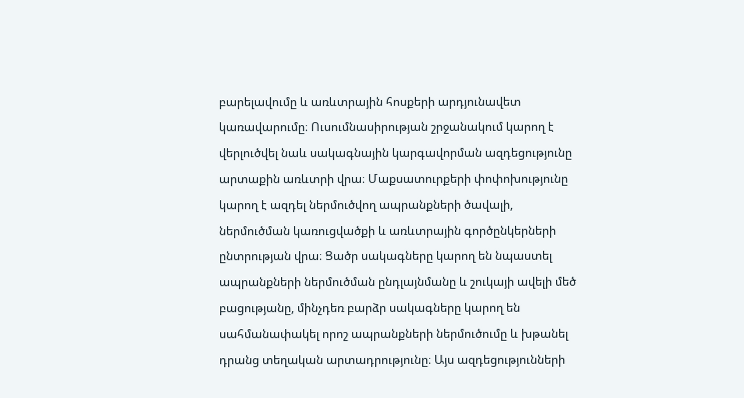բարելավումը և առևտրային հոսքերի արդյունավետ կառավարումը։ Ուսումնասիրության շրջանակում կարող է վերլուծվել նաև սակագնային կարգավորման ազդեցությունը արտաքին առևտրի վրա։ Մաքսատուրքերի փոփոխությունը կարող է ազդել ներմուծվող ապրանքների ծավալի, ներմուծման կառուցվածքի և առևտրային գործընկերների ընտրության վրա։ Ցածր սակագները կարող են նպաստել ապրանքների ներմուծման ընդլայնմանը և շուկայի ավելի մեծ բացությանը, մինչդեռ բարձր սակագները կարող են սահմանափակել որոշ ապրանքների ներմուծումը և խթանել դրանց տեղական արտադրությունը։ Այս ազդեցությունների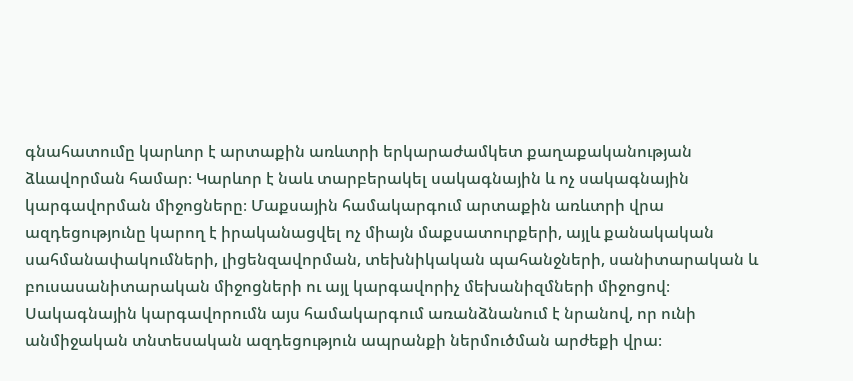գնահատումը կարևոր է արտաքին առևտրի երկարաժամկետ քաղաքականության ձևավորման համար։ Կարևոր է նաև տարբերակել սակագնային և ոչ սակագնային կարգավորման միջոցները։ Մաքսային համակարգում արտաքին առևտրի վրա ազդեցությունը կարող է իրականացվել ոչ միայն մաքսատուրքերի, այլև քանակական սահմանափակումների, լիցենզավորման, տեխնիկական պահանջների, սանիտարական և բուսասանիտարական միջոցների ու այլ կարգավորիչ մեխանիզմների միջոցով։ Սակագնային կարգավորումն այս համակարգում առանձնանում է նրանով, որ ունի անմիջական տնտեսական ազդեցություն ապրանքի ներմուծման արժեքի վրա։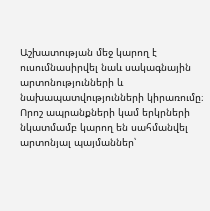Աշխատության մեջ կարող է ուսումնասիրվել նաև սակագնային արտոնությունների և նախապատվությունների կիրառումը։ Որոշ ապրանքների կամ երկրների նկատմամբ կարող են սահմանվել արտոնյալ պայմաններ՝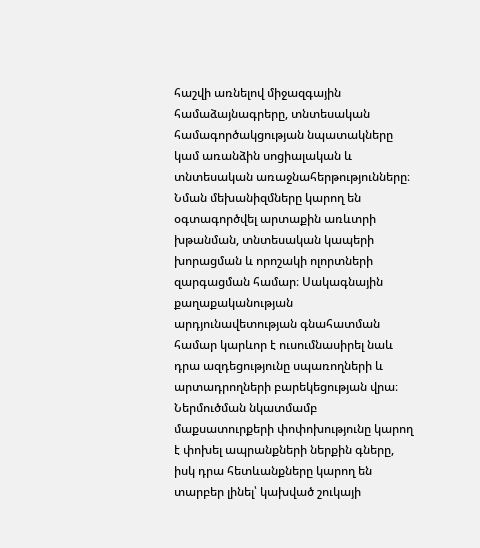հաշվի առնելով միջազգային համաձայնագրերը, տնտեսական համագործակցության նպատակները կամ առանձին սոցիալական և տնտեսական առաջնահերթությունները։ Նման մեխանիզմները կարող են օգտագործվել արտաքին առևտրի խթանման, տնտեսական կապերի խորացման և որոշակի ոլորտների զարգացման համար։ Սակագնային քաղաքականության արդյունավետության գնահատման համար կարևոր է ուսումնասիրել նաև դրա ազդեցությունը սպառողների և արտադրողների բարեկեցության վրա։ Ներմուծման նկատմամբ մաքսատուրքերի փոփոխությունը կարող է փոխել ապրանքների ներքին գները, իսկ դրա հետևանքները կարող են տարբեր լինել՝ կախված շուկայի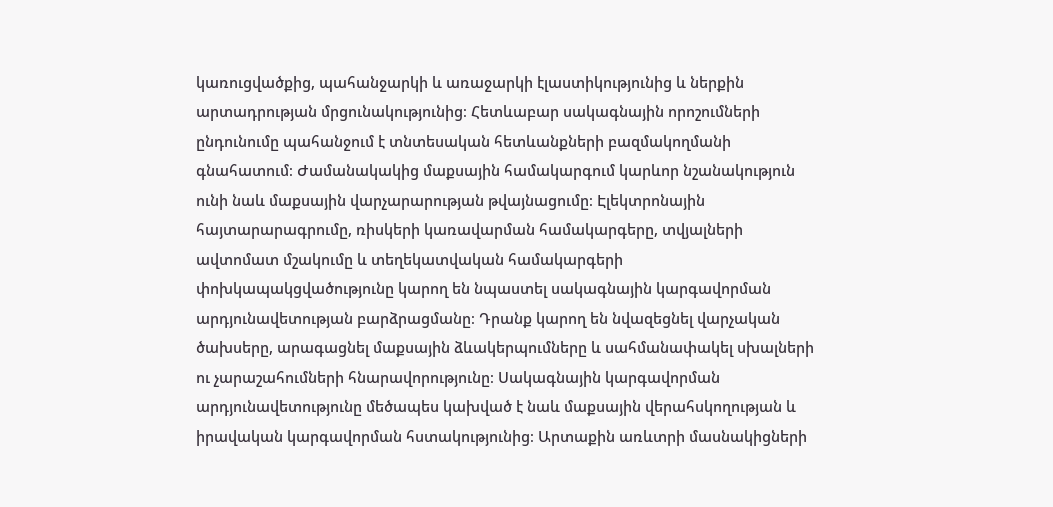կառուցվածքից, պահանջարկի և առաջարկի էլաստիկությունից և ներքին արտադրության մրցունակությունից։ Հետևաբար սակագնային որոշումների ընդունումը պահանջում է տնտեսական հետևանքների բազմակողմանի գնահատում։ Ժամանակակից մաքսային համակարգում կարևոր նշանակություն ունի նաև մաքսային վարչարարության թվայնացումը։ Էլեկտրոնային հայտարարագրումը, ռիսկերի կառավարման համակարգերը, տվյալների ավտոմատ մշակումը և տեղեկատվական համակարգերի փոխկապակցվածությունը կարող են նպաստել սակագնային կարգավորման արդյունավետության բարձրացմանը։ Դրանք կարող են նվազեցնել վարչական ծախսերը, արագացնել մաքսային ձևակերպումները և սահմանափակել սխալների ու չարաշահումների հնարավորությունը։ Սակագնային կարգավորման արդյունավետությունը մեծապես կախված է նաև մաքսային վերահսկողության և իրավական կարգավորման հստակությունից։ Արտաքին առևտրի մասնակիցների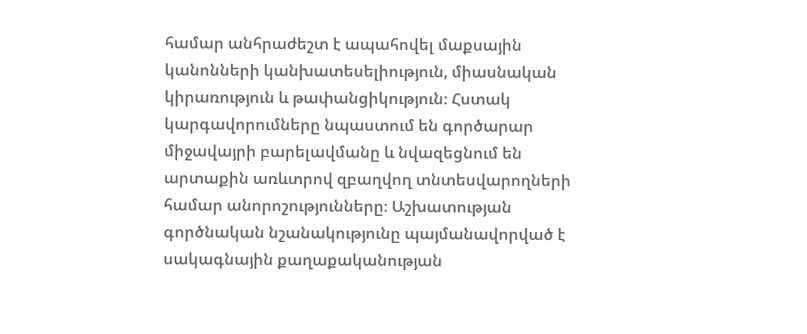համար անհրաժեշտ է ապահովել մաքսային կանոնների կանխատեսելիություն, միասնական կիրառություն և թափանցիկություն։ Հստակ կարգավորումները նպաստում են գործարար միջավայրի բարելավմանը և նվազեցնում են արտաքին առևտրով զբաղվող տնտեսվարողների համար անորոշությունները։ Աշխատության գործնական նշանակությունը պայմանավորված է սակագնային քաղաքականության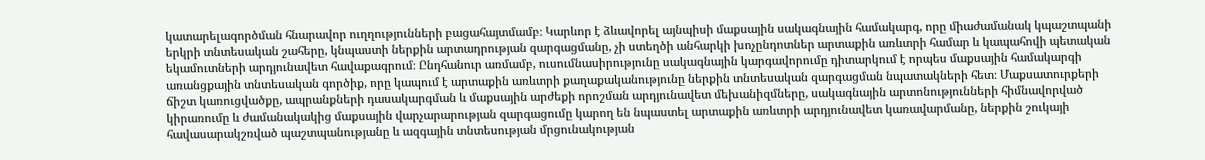կատարելագործման հնարավոր ուղղությունների բացահայտմամբ։ Կարևոր է ձևավորել այնպիսի մաքսային սակագնային համակարգ, որը միաժամանակ կպաշտպանի երկրի տնտեսական շահերը, կնպաստի ներքին արտադրության զարգացմանը, չի ստեղծի անհարկի խոչընդոտներ արտաքին առևտրի համար և կապահովի պետական եկամուտների արդյունավետ հավաքագրում։ Ընդհանուր առմամբ, ուսումնասիրությունը սակագնային կարգավորումը դիտարկում է որպես մաքսային համակարգի առանցքային տնտեսական գործիք, որը կապում է արտաքին առևտրի քաղաքականությունը ներքին տնտեսական զարգացման նպատակների հետ։ Մաքսատուրքերի ճիշտ կառուցվածքը, ապրանքների դասակարգման և մաքսային արժեքի որոշման արդյունավետ մեխանիզմները, սակագնային արտոնությունների հիմնավորված կիրառումը և ժամանակակից մաքսային վարչարարության զարգացումը կարող են նպաստել արտաքին առևտրի արդյունավետ կառավարմանը, ներքին շուկայի հավասարակշռված պաշտպանությանը և ազգային տնտեսության մրցունակության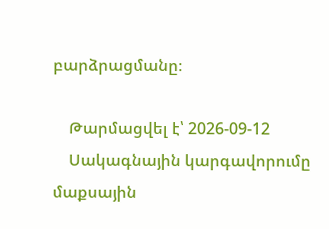բարձրացմանը։

    Թարմացվել է՝ 2026-09-12
    Սակագնային կարգավորումը մաքսային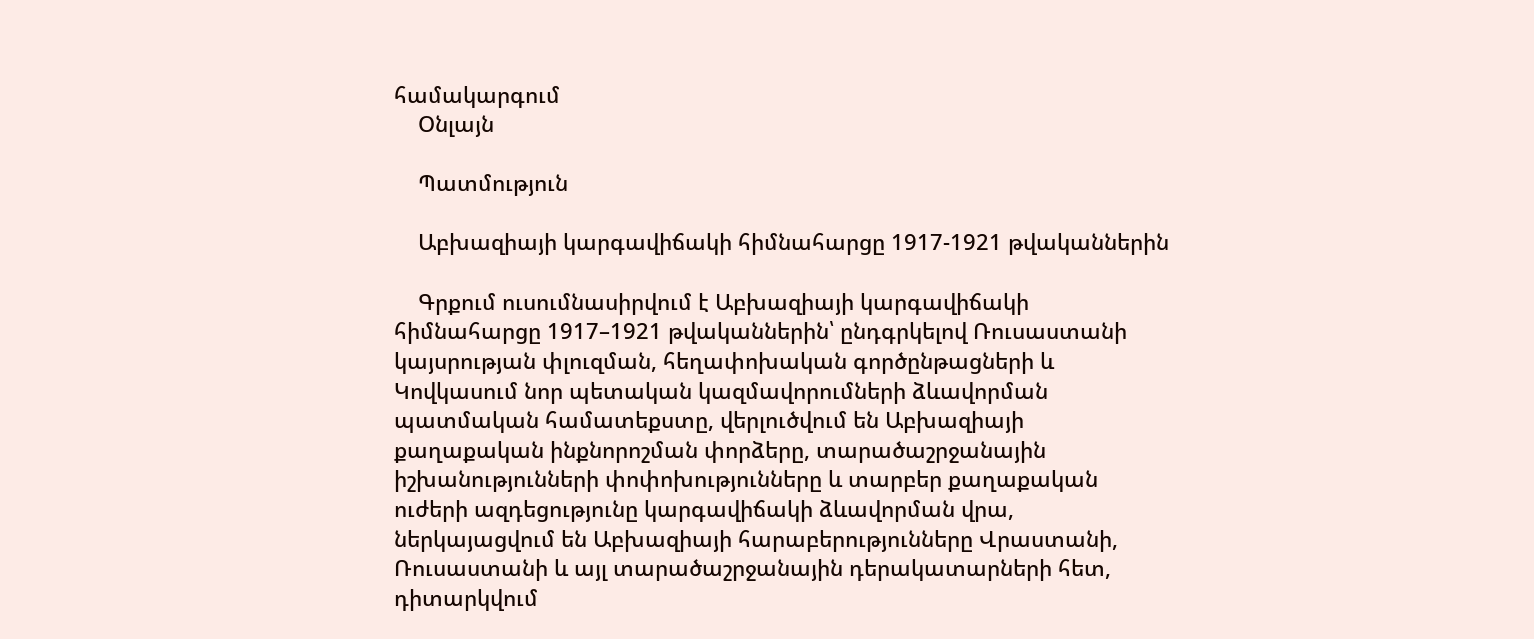համակարգում
    Օնլայն

    Պատմություն

    Աբխազիայի կարգավիճակի հիմնահարցը 1917-1921 թվականներին

    Գրքում ուսումնասիրվում է Աբխազիայի կարգավիճակի հիմնահարցը 1917–1921 թվականներին՝ ընդգրկելով Ռուսաստանի կայսրության փլուզման, հեղափոխական գործընթացների և Կովկասում նոր պետական կազմավորումների ձևավորման պատմական համատեքստը, վերլուծվում են Աբխազիայի քաղաքական ինքնորոշման փորձերը, տարածաշրջանային իշխանությունների փոփոխությունները և տարբեր քաղաքական ուժերի ազդեցությունը կարգավիճակի ձևավորման վրա, ներկայացվում են Աբխազիայի հարաբերությունները Վրաստանի, Ռուսաստանի և այլ տարածաշրջանային դերակատարների հետ, դիտարկվում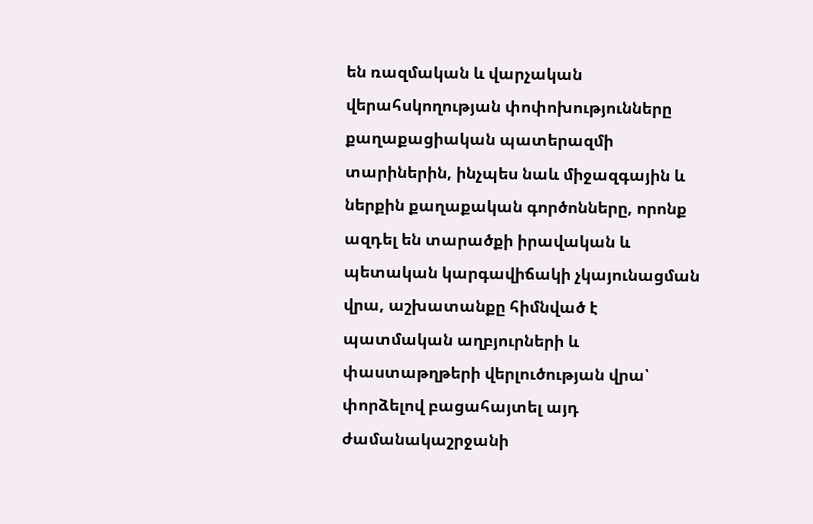են ռազմական և վարչական վերահսկողության փոփոխությունները քաղաքացիական պատերազմի տարիներին, ինչպես նաև միջազգային և ներքին քաղաքական գործոնները, որոնք ազդել են տարածքի իրավական և պետական կարգավիճակի չկայունացման վրա, աշխատանքը հիմնված է պատմական աղբյուրների և փաստաթղթերի վերլուծության վրա՝ փորձելով բացահայտել այդ ժամանակաշրջանի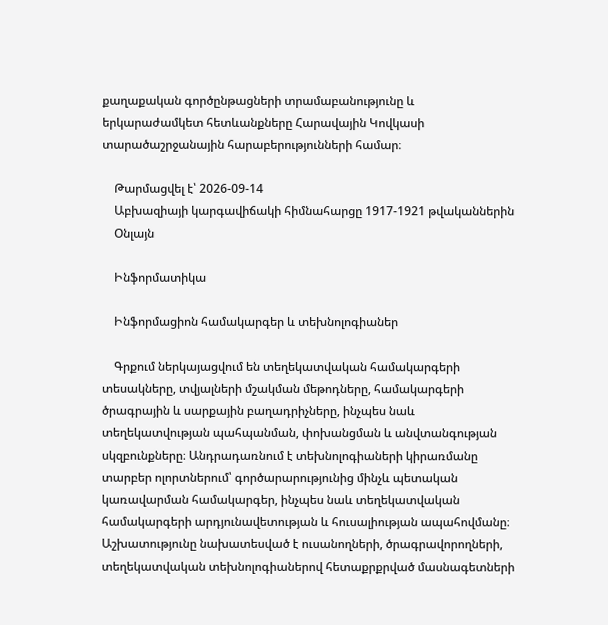քաղաքական գործընթացների տրամաբանությունը և երկարաժամկետ հետևանքները Հարավային Կովկասի տարածաշրջանային հարաբերությունների համար։

    Թարմացվել է՝ 2026-09-14
    Աբխազիայի կարգավիճակի հիմնահարցը 1917-1921 թվականներին
    Օնլայն

    Ինֆորմատիկա

    Ինֆորմացիոն համակարգեր և տեխնոլոգիաներ

    Գրքում ներկայացվում են տեղեկատվական համակարգերի տեսակները, տվյալների մշակման մեթոդները, համակարգերի ծրագրային և սարքային բաղադրիչները, ինչպես նաև տեղեկատվության պահպանման, փոխանցման և անվտանգության սկզբունքները։ Անդրադառնում է տեխնոլոգիաների կիրառմանը տարբեր ոլորտներում՝ գործարարությունից մինչև պետական կառավարման համակարգեր, ինչպես նաև տեղեկատվական համակարգերի արդյունավետության և հուսալիության ապահովմանը։ Աշխատությունը նախատեսված է ուսանողների, ծրագրավորողների, տեղեկատվական տեխնոլոգիաներով հետաքրքրված մասնագետների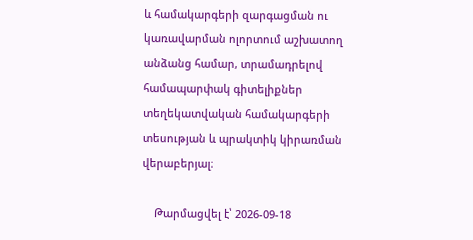և համակարգերի զարգացման ու կառավարման ոլորտում աշխատող անձանց համար, տրամադրելով համապարփակ գիտելիքներ տեղեկատվական համակարգերի տեսության և պրակտիկ կիրառման վերաբերյալ։

    Թարմացվել է՝ 2026-09-18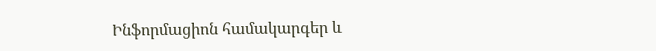Ինֆորմացիոն համակարգեր և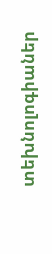տեխնոլոգիաներ